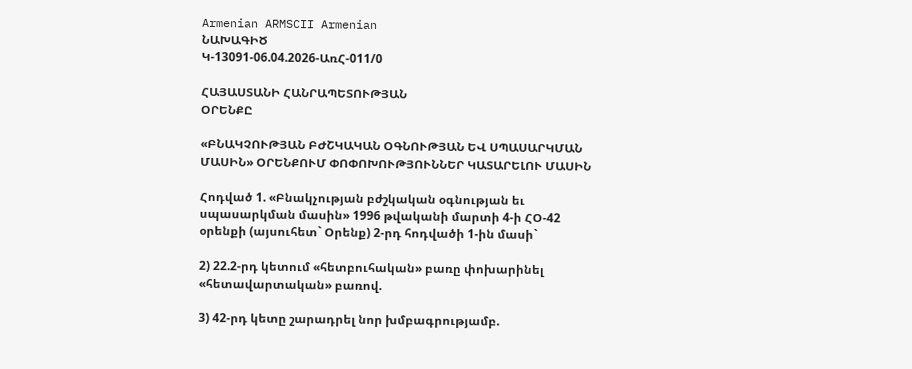Armenian ARMSCII Armenian
ՆԱԽԱԳԻԾ
Կ-13091-06.04.2026-ԱռՀ-011/0

ՀԱՅԱՍՏԱՆԻ ՀԱՆՐԱՊԵՏՈՒԹՅԱՆ
ՕՐԵՆՔԸ

«ԲՆԱԿՉՈՒԹՅԱՆ ԲԺՇԿԱԿԱՆ ՕԳՆՈՒԹՅԱՆ ԵՎ ՍՊԱՍԱՐԿՄԱՆ ՄԱՍԻՆ» ՕՐԵՆՔՈՒՄ ՓՈՓՈԽՈՒԹՅՈՒՆՆԵՐ ԿԱՏԱՐԵԼՈՒ ՄԱՍԻՆ

Հոդված 1. «Բնակչության բժշկական օգնության եւ սպասարկման մասին» 1996 թվականի մարտի 4-ի ՀՕ-42 օրենքի (այսուհետ` Օրենք) 2-րդ հոդվածի 1-ին մասի`

2) 22.2-րդ կետում «հետբուհական» բառը փոխարինել «հետավարտական» բառով.

3) 42-րդ կետը շարադրել նոր խմբագրությամբ.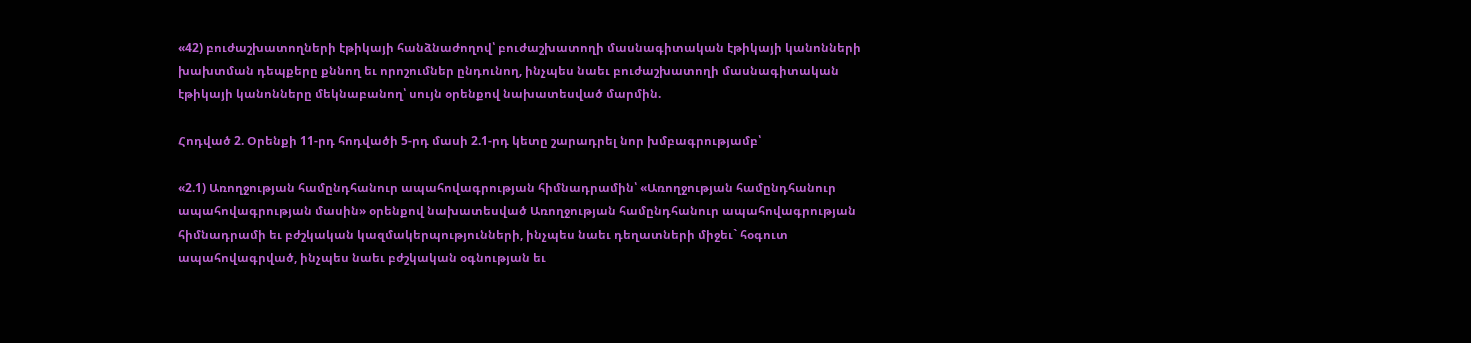«42) բուժաշխատողների էթիկայի հանձնաժողով՝ բուժաշխատողի մասնագիտական էթիկայի կանոնների խախտման դեպքերը քննող եւ որոշումներ ընդունող, ինչպես նաեւ բուժաշխատողի մասնագիտական էթիկայի կանոնները մեկնաբանող՝ սույն օրենքով նախատեսված մարմին.

Հոդված 2. Օրենքի 11-րդ հոդվածի 5-րդ մասի 2.1-րդ կետը շարադրել նոր խմբագրությամբ՝

«2.1) Առողջության համընդհանուր ապահովագրության հիմնադրամին՝ «Առողջության համընդհանուր ապահովագրության մասին» օրենքով նախատեսված Առողջության համընդհանուր ապահովագրության հիմնադրամի եւ բժշկական կազմակերպությունների, ինչպես նաեւ դեղատների միջեւ` հօգուտ ապահովագրված, ինչպես նաեւ բժշկական օգնության եւ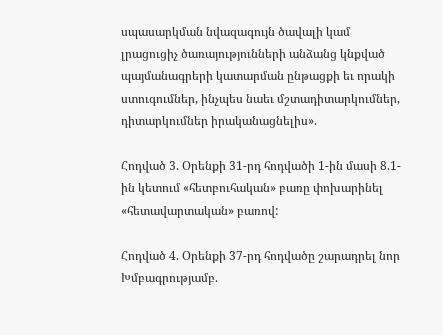սպասարկման նվազագույն ծավալի կամ լրացուցիչ ծառայությունների անձանց կնքված պայմանագրերի կատարման ընթացքի եւ որակի ստուգումներ, ինչպես նաեւ մշտադիտարկումներ, դիտարկումներ իրականացնելիս».

Հոդված 3. Օրենքի 31-րդ հոդվածի 1-ին մասի 8.1-ին կետում «հետբուհական» բառը փոխարինել «հետավարտական» բառով:

Հոդված 4. Օրենքի 37-րդ հոդվածը շարադրել նոր Խմբագրությամբ.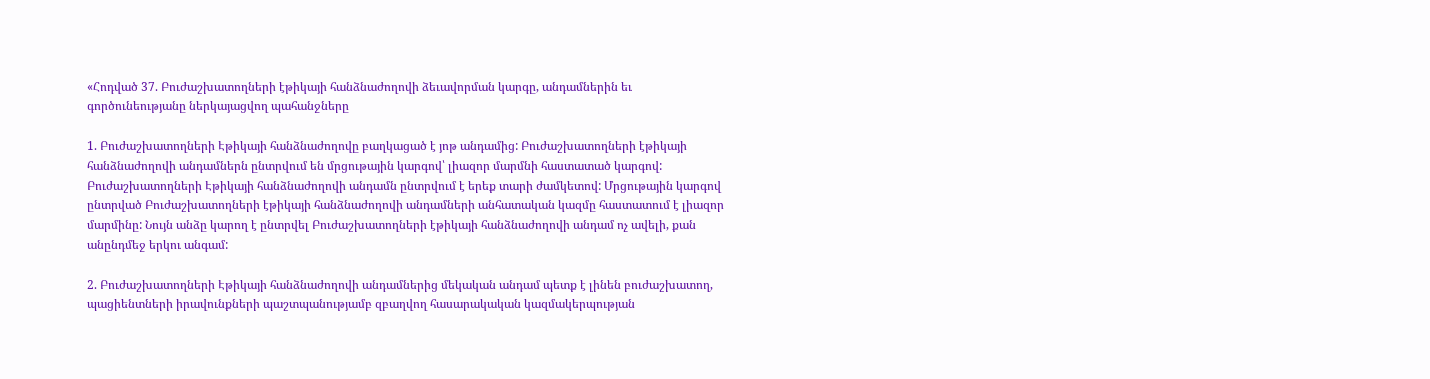«Հոդված 37. Բուժաշխատողների էթիկայի հանձնաժողովի ձեւավորման կարգը, անդամներին եւ գործունեությանը ներկայացվող պահանջները

1. Բուժաշխատողների Էթիկայի հանձնաժողովը բաղկացած է յոթ անդամից: Բուժաշխատողների էթիկայի հանձնաժողովի անդամներն ընտրվում են մրցութային կարգով՝ լիազոր մարմնի հաստատած կարգով: Բուժաշխատողների Էթիկայի հանձնաժողովի անդամն ընտրվում է երեք տարի ժամկետով: Մրցութային կարգով ընտրված Բուժաշխատողների էթիկայի հանձնաժողովի անդամների անհատական կազմը հաստատում է լիազոր մարմինը: Նույն անձը կարող է ընտրվել Բուժաշխատողների էթիկայի հանձնաժողովի անդամ ոչ ավելի, քան անընդմեջ երկու անգամ:

2. Բուժաշխատողների Էթիկայի հանձնաժողովի անդամներից մեկական անդամ պետք է լինեն բուժաշխատող, պացիենտների իրավունքների պաշտպանությամբ զբաղվող հասարակական կազմակերպության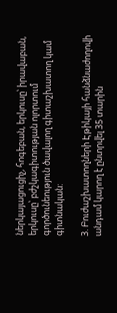ներկայացուցիչ, հոգեբան, երկուսը՝ իրավաբան, երկուսը՝ բժշկագիտության ոլորտում գործունեություն ծավալող գիտաշխատող կամ գիտնական:

3. Բուժաշխատողների Էթիկայի հանձնաժողովի անդամ կարող է ընտրվել 35 տարին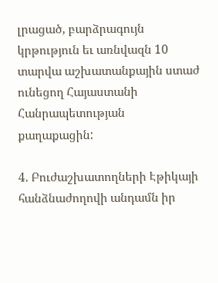լրացած, բարձրագույն կրթություն եւ առնվազն 10 տարվա աշխատանքային ստաժ ունեցող Հայաստանի Հանրապետության քաղաքացին:

4. Բուժաշխատողների Էթիկայի հանձնաժողովի անդամն իր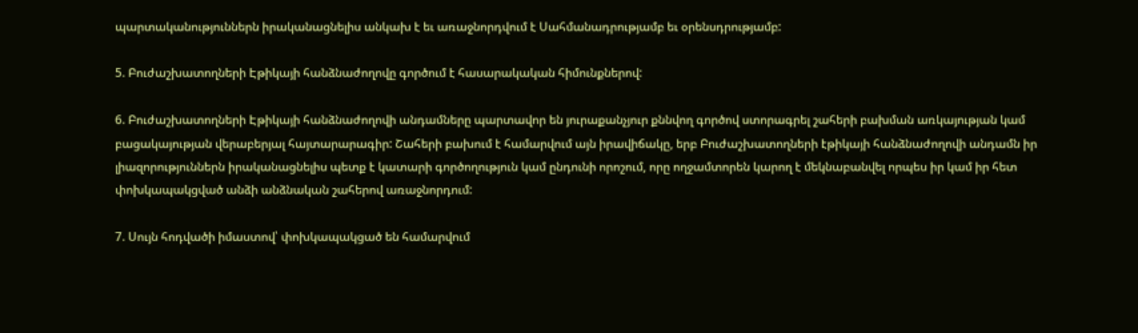պարտականություններն իրականացնելիս անկախ է եւ առաջնորդվում է Սահմանադրությամբ եւ օրենսդրությամբ:

5. Բուժաշխատողների Էթիկայի հանձնաժողովը գործում է հասարակական հիմունքներով:

6. Բուժաշխատողների Էթիկայի հանձնաժողովի անդամները պարտավոր են յուրաքանչյուր քննվող գործով ստորագրել շահերի բախման առկայության կամ բացակայության վերաբերյալ հայտարարագիր: Շահերի բախում է համարվում այն իրավիճակը, երբ Բուժաշխատողների էթիկայի հանձնաժողովի անդամն իր լիազորություններն իրականացնելիս պետք է կատարի գործողություն կամ ընդունի որոշում, որը ողջամտորեն կարող է մեկնաբանվել որպես իր կամ իր հետ փոխկապակցված անձի անձնական շահերով առաջնորդում:

7. Սույն հոդվածի իմաստով՝ փոխկապակցած են համարվում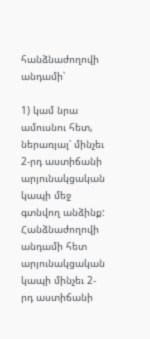հանձնաժողովի անդամի՝

1) կամ նրա ամուսնու հետ, ներառյալ՝ մինչեւ 2-րդ աստիճանի արյունակցական կապի մեջ գտնվող անձինք: Հանձնաժողովի անդամի հետ արյունակցական կապի մինչեւ 2-րդ աստիճանի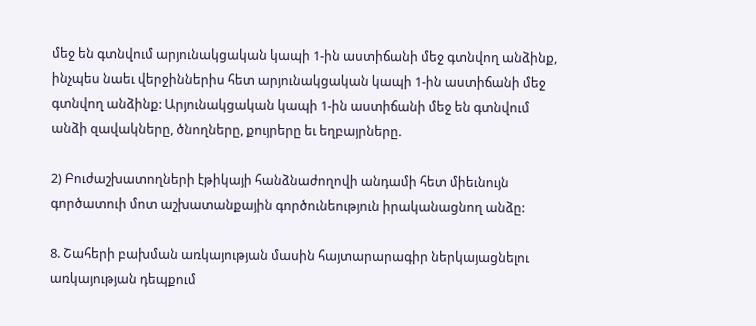մեջ են գտնվում արյունակցական կապի 1-ին աստիճանի մեջ գտնվող անձինք, ինչպես նաեւ վերջիններիս հետ արյունակցական կապի 1-ին աստիճանի մեջ գտնվող անձինք: Արյունակցական կապի 1-ին աստիճանի մեջ են գտնվում անձի զավակները, ծնողները, քույրերը եւ եղբայրները.

2) Բուժաշխատողների էթիկայի հանձնաժողովի անդամի հետ միեւնույն գործատուի մոտ աշխատանքային գործունեություն իրականացնող անձը:

8. Շահերի բախման առկայության մասին հայտարարագիր ներկայացնելու առկայության դեպքում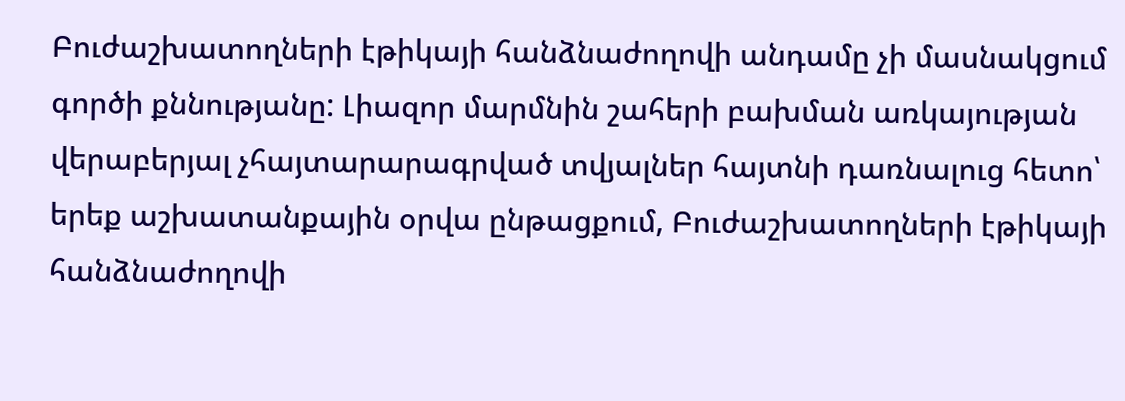Բուժաշխատողների էթիկայի հանձնաժողովի անդամը չի մասնակցում գործի քննությանը: Լիազոր մարմնին շահերի բախման առկայության վերաբերյալ չհայտարարագրված տվյալներ հայտնի դառնալուց հետո՝ երեք աշխատանքային օրվա ընթացքում, Բուժաշխատողների էթիկայի հանձնաժողովի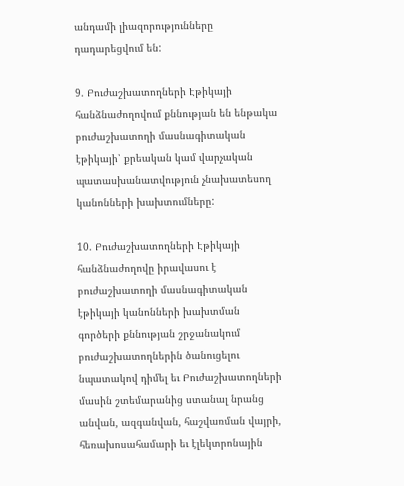անդամի լիազորությունները դադարեցվում են:

9. Բուժաշխատողների Էթիկայի հանձնաժողովում քննության են ենթակա բուժաշխատողի մասնագիտական էթիկայի՝ քրեական կամ վարչական պատասխանատվություն չնախատեսող կանոնների խախտումները:

10. Բուժաշխատողների Էթիկայի հանձնաժողովը իրավասու է բուժաշխատողի մասնագիտական էթիկայի կանոնների խախտման գործերի քննության շրջանակում բուժաշխատողներին ծանուցելու նպատակով դիմել եւ Բուժաշխատողների մասին շտեմարանից ստանալ նրանց անվան, ազգանվան, հաշվառման վայրի, հեռախոսահամարի եւ էլեկտրոնային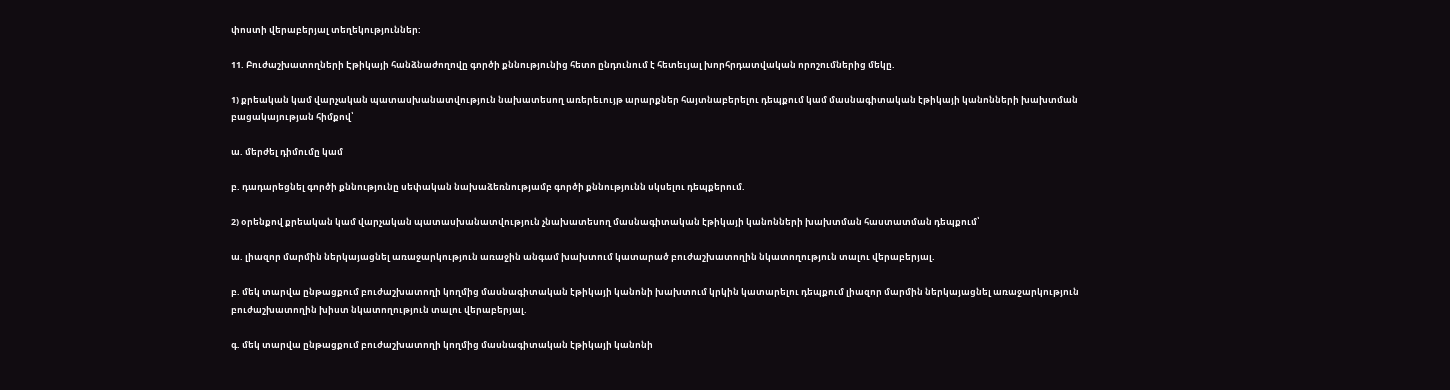փոստի վերաբերյալ տեղեկություններ:

11. Բուժաշխատողների Էթիկայի հանձնաժողովը գործի քննությունից հետո ընդունում է հետեւյալ խորհրդատվական որոշումներից մեկը.

1) քրեական կամ վարչական պատասխանատվություն նախատեսող առերեւույթ արարքներ հայտնաբերելու դեպքում կամ մասնագիտական էթիկայի կանոնների խախտման բացակայության հիմքով՝

ա. մերժել դիմումը կամ

բ. դադարեցնել գործի քննությունը սեփական նախաձեռնությամբ գործի քննությունն սկսելու դեպքերում.

2) օրենքով քրեական կամ վարչական պատասխանատվություն չնախատեսող մասնագիտական էթիկայի կանոնների խախտման հաստատման դեպքում՝

ա. լիազոր մարմին ներկայացնել առաջարկություն առաջին անգամ խախտում կատարած բուժաշխատողին նկատողություն տալու վերաբերյալ.

բ. մեկ տարվա ընթացքում բուժաշխատողի կողմից մասնագիտական էթիկայի կանոնի խախտում կրկին կատարելու դեպքում լիազոր մարմին ներկայացնել առաջարկություն բուժաշխատողին խիստ նկատողություն տալու վերաբերյալ.

գ. մեկ տարվա ընթացքում բուժաշխատողի կողմից մասնագիտական էթիկայի կանոնի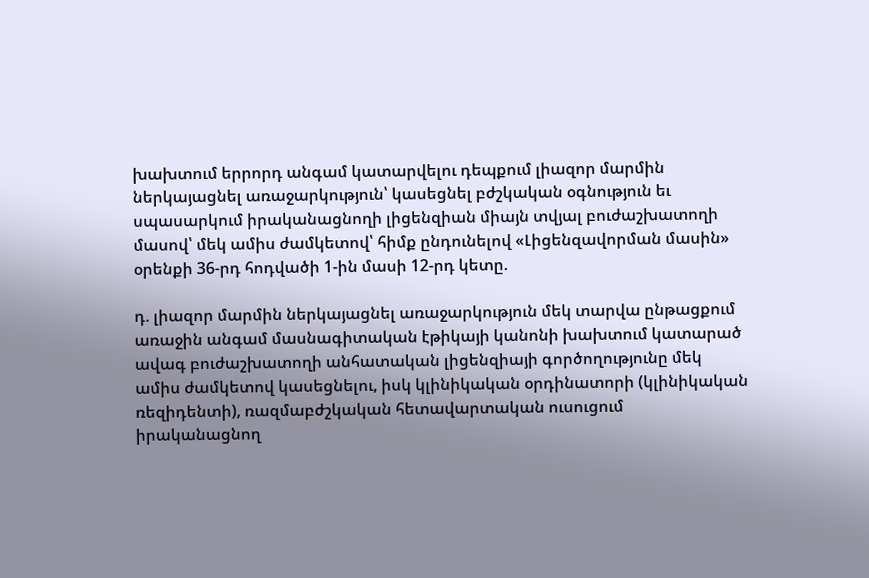խախտում երրորդ անգամ կատարվելու դեպքում լիազոր մարմին ներկայացնել առաջարկություն՝ կասեցնել բժշկական օգնություն եւ սպասարկում իրականացնողի լիցենզիան միայն տվյալ բուժաշխատողի մասով՝ մեկ ամիս ժամկետով՝ հիմք ընդունելով «Լիցենզավորման մասին» օրենքի 36-րդ հոդվածի 1-ին մասի 12-րդ կետը.

դ. լիազոր մարմին ներկայացնել առաջարկություն մեկ տարվա ընթացքում առաջին անգամ մասնագիտական էթիկայի կանոնի խախտում կատարած ավագ բուժաշխատողի անհատական լիցենզիայի գործողությունը մեկ ամիս ժամկետով կասեցնելու, իսկ կլինիկական օրդինատորի (կլինիկական ռեզիդենտի), ռազմաբժշկական հետավարտական ուսուցում իրականացնող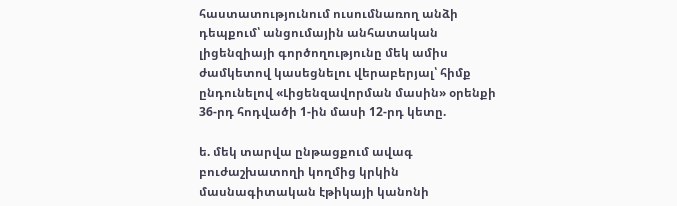հաստատությունում ուսումնառող անձի դեպքում՝ անցումային անհատական լիցենզիայի գործողությունը մեկ ամիս ժամկետով կասեցնելու վերաբերյալ՝ հիմք ընդունելով «Լիցենզավորման մասին» օրենքի 36-րդ հոդվածի 1-ին մասի 12-րդ կետը.

ե. մեկ տարվա ընթացքում ավագ բուժաշխատողի կողմից կրկին մասնագիտական էթիկայի կանոնի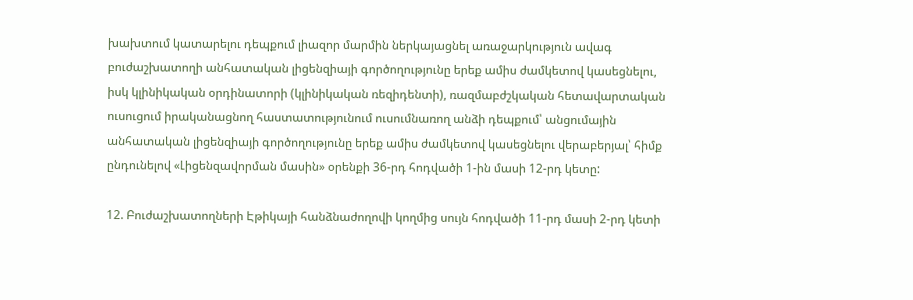խախտում կատարելու դեպքում լիազոր մարմին ներկայացնել առաջարկություն ավագ բուժաշխատողի անհատական լիցենզիայի գործողությունը երեք ամիս ժամկետով կասեցնելու, իսկ կլինիկական օրդինատորի (կլինիկական ռեզիդենտի), ռազմաբժշկական հետավարտական ուսուցում իրականացնող հաստատությունում ուսումնառող անձի դեպքում՝ անցումային անհատական լիցենզիայի գործողությունը երեք ամիս ժամկետով կասեցնելու վերաբերյալ՝ հիմք ընդունելով «Լիցենզավորման մասին» օրենքի 36-րդ հոդվածի 1-ին մասի 12-րդ կետը:

12. Բուժաշխատողների Էթիկայի հանձնաժողովի կողմից սույն հոդվածի 11-րդ մասի 2-րդ կետի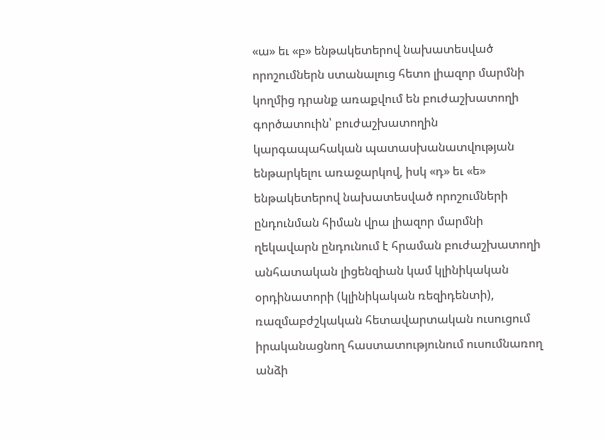«ա» եւ «բ» ենթակետերով նախատեսված որոշումներն ստանալուց հետո լիազոր մարմնի կողմից դրանք առաքվում են բուժաշխատողի գործատուին՝ բուժաշխատողին կարգապահական պատասխանատվության ենթարկելու առաջարկով, իսկ «դ» եւ «ե» ենթակետերով նախատեսված որոշումների ընդունման հիման վրա լիազոր մարմնի ղեկավարն ընդունում է հրաման բուժաշխատողի անհատական լիցենզիան կամ կլինիկական օրդինատորի (կլինիկական ռեզիդենտի), ռազմաբժշկական հետավարտական ուսուցում իրականացնող հաստատությունում ուսումնառող անձի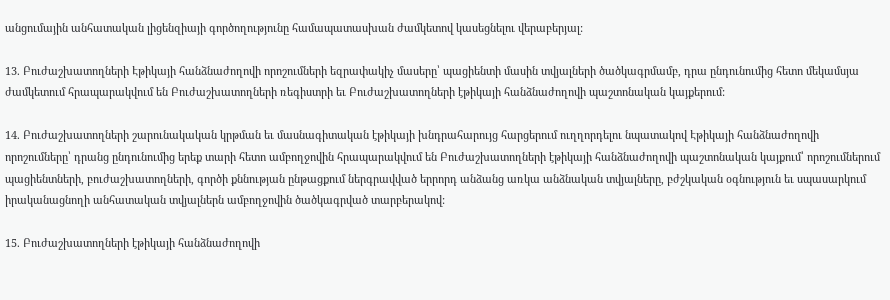անցումային անհատական լիցենզիայի գործողությունը համապատասխան ժամկետով կասեցնելու վերաբերյալ:

13. Բուժաշխատողների Էթիկայի հանձնաժողովի որոշումների եզրափակիչ մասերը՝ պացիենտի մասին տվյալների ծածկագրմամբ, դրա ընդունումից հետո մեկամսյա ժամկետում հրապարակվում են Բուժաշխատողների ռեգիստրի եւ Բուժաշխատողների էթիկայի հանձնաժողովի պաշտոնական կայքերում:

14. Բուժաշխատողների շարունակական կրթման եւ մասնագիտական էթիկայի խնդրահարույց հարցերում ուղղորդելու նպատակով Էթիկայի հանձնաժողովի որոշումները՝ դրանց ընդունումից երեք տարի հետո ամբողջովին հրապարակվում են Բուժաշխատողների էթիկայի հանձնաժողովի պաշտոնական կայքում՝ որոշումներում պացիենտների, բուժաշխատողների, գործի քննության ընթացքում ներգրավված երրորդ անձանց առկա անձնական տվյալները, բժշկական օգնություն եւ սպասարկում իրականացնողի անհատական տվյալներն ամբողջովին ծածկագրված տարբերակով:

15. Բուժաշխատողների էթիկայի հանձնաժողովի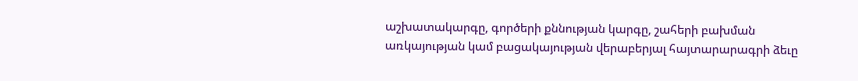աշխատակարգը, գործերի քննության կարգը, շահերի բախման առկայության կամ բացակայության վերաբերյալ հայտարարագրի ձեւը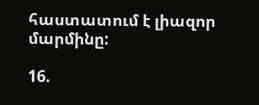հաստատում է լիազոր մարմինը:

16.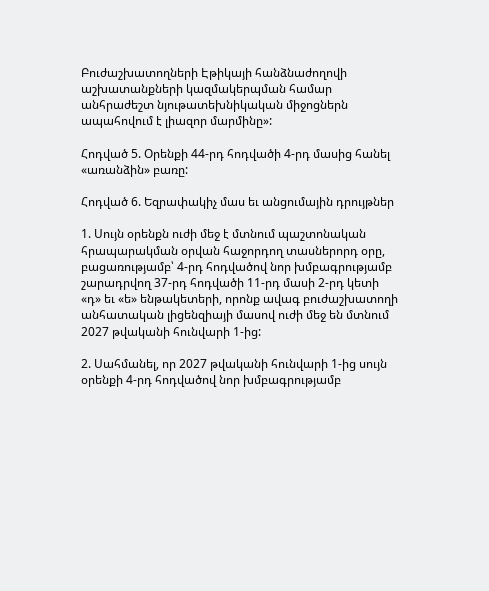Բուժաշխատողների Էթիկայի հանձնաժողովի աշխատանքների կազմակերպման համար անհրաժեշտ նյութատեխնիկական միջոցներն ապահովում է լիազոր մարմինը»:

Հոդված 5. Օրենքի 44-րդ հոդվածի 4-րդ մասից հանել «առանձին» բառը:

Հոդված 6. Եզրափակիչ մաս եւ անցումային դրույթներ

1. Սույն օրենքն ուժի մեջ է մտնում պաշտոնական հրապարակման օրվան հաջորդող տասներորդ օրը, բացառությամբ՝ 4-րդ հոդվածով նոր խմբագրությամբ շարադրվող 37-րդ հոդվածի 11-րդ մասի 2-րդ կետի «դ» եւ «ե» ենթակետերի, որոնք ավագ բուժաշխատողի անհատական լիցենզիայի մասով ուժի մեջ են մտնում 2027 թվականի հունվարի 1-ից:

2. Սահմանել, որ 2027 թվականի հունվարի 1-ից սույն օրենքի 4-րդ հոդվածով նոր խմբագրությամբ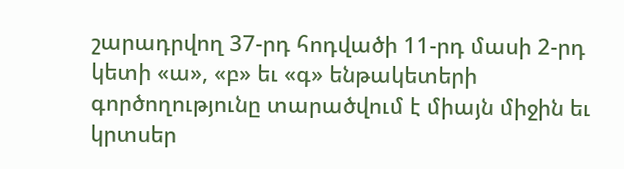շարադրվող 37-րդ հոդվածի 11-րդ մասի 2-րդ կետի «ա», «բ» եւ «գ» ենթակետերի գործողությունը տարածվում է միայն միջին եւ կրտսեր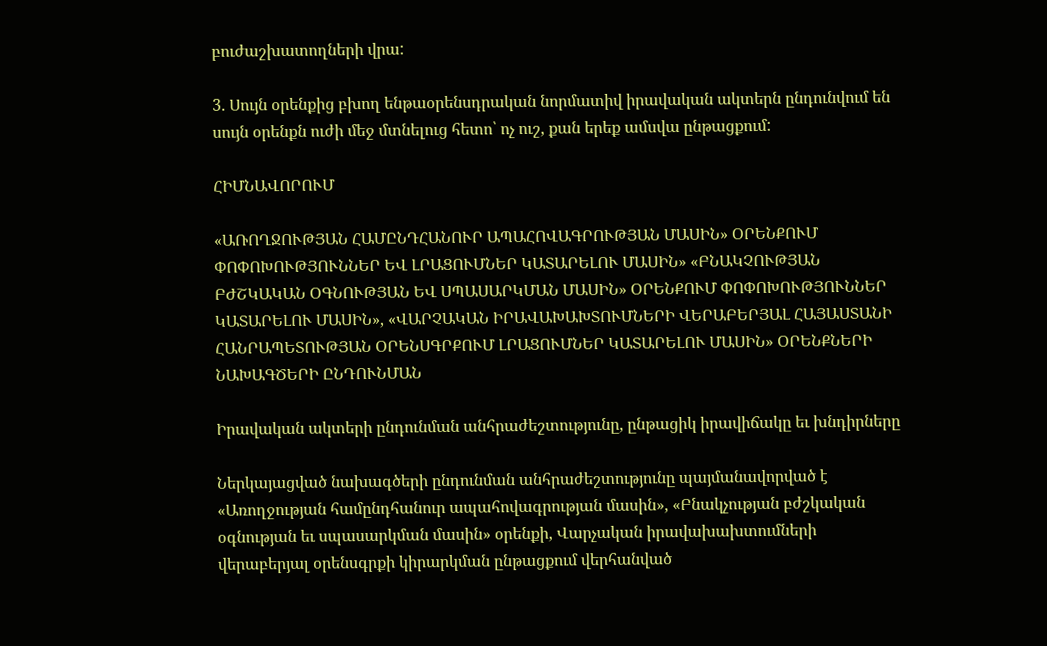բուժաշխատողների վրա:

3. Սույն օրենքից բխող ենթաօրենսդրական նորմատիվ իրավական ակտերն ընդունվում են սույն օրենքն ուժի մեջ մտնելուց հետո՝ ոչ ուշ, քան երեք ամսվա ընթացքում:

ՀԻՄՆԱՎՈՐՈՒՄ

«ԱՌՈՂՋՈՒԹՅԱՆ ՀԱՄԸՆԴՀԱՆՈՒՐ ԱՊԱՀՈՎԱԳՐՈՒԹՅԱՆ ՄԱՍԻՆ» ՕՐԵՆՔՈՒՄ ՓՈՓՈԽՈՒԹՅՈՒՆՆԵՐ ԵՎ ԼՐԱՑՈՒՄՆԵՐ ԿԱՏԱՐԵԼՈՒ ՄԱՍԻՆ» «ԲՆԱԿՉՈՒԹՅԱՆ ԲԺՇԿԱԿԱՆ ՕԳՆՈՒԹՅԱՆ ԵՎ ՍՊԱՍԱՐԿՄԱՆ ՄԱՍԻՆ» ՕՐԵՆՔՈՒՄ ՓՈՓՈԽՈՒԹՅՈՒՆՆԵՐ ԿԱՏԱՐԵԼՈՒ ՄԱՍԻՆ», «ՎԱՐՉԱԿԱՆ ԻՐԱՎԱԽԱԽՏՈՒՄՆԵՐԻ ՎԵՐԱԲԵՐՅԱԼ ՀԱՅԱՍՏԱՆԻ ՀԱՆՐԱՊԵՏՈՒԹՅԱՆ ՕՐԵՆՍԳՐՔՈՒՄ ԼՐԱՑՈՒՄՆԵՐ ԿԱՏԱՐԵԼՈՒ ՄԱՍԻՆ» ՕՐԵՆՔՆԵՐԻ ՆԱԽԱԳԾԵՐԻ ԸՆԴՈՒՆՄԱՆ

Իրավական ակտերի ընդունման անհրաժեշտությունը, ընթացիկ իրավիճակը եւ խնդիրները

Ներկայացված նախագծերի ընդունման անհրաժեշտությունը պայմանավորված է «Առողջության համընդհանուր ապահովագրության մասին», «Բնակչության բժշկական օգնության եւ սպասարկման մասին» օրենքի, Վարչական իրավախախտումների վերաբերյալ օրենսգրքի կիրարկման ընթացքում վերհանված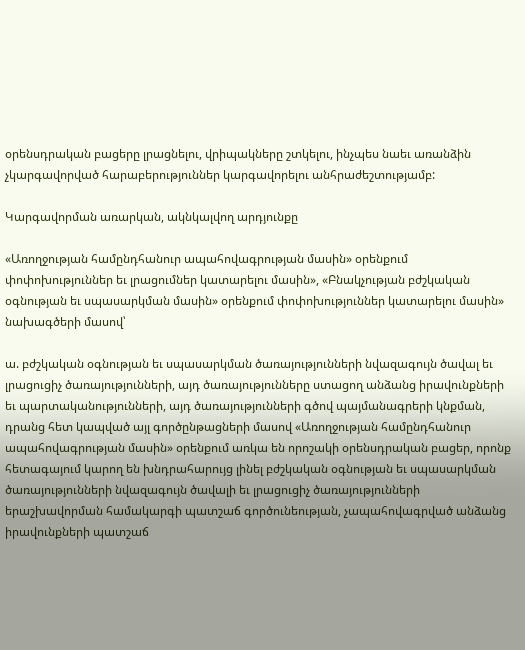օրենսդրական բացերը լրացնելու, վրիպակները շտկելու, ինչպես նաեւ առանձին չկարգավորված հարաբերություններ կարգավորելու անհրաժեշտությամբ:

Կարգավորման առարկան, ակնկալվող արդյունքը

«Առողջության համընդհանուր ապահովագրության մասին» օրենքում փոփոխություններ եւ լրացումներ կատարելու մասին», «Բնակչության բժշկական օգնության եւ սպասարկման մասին» օրենքում փոփոխություններ կատարելու մասին» նախագծերի մասով՝

ա. բժշկական օգնության եւ սպասարկման ծառայությունների նվազագույն ծավալ եւ լրացուցիչ ծառայությունների, այդ ծառայությունները ստացող անձանց իրավունքների եւ պարտականությունների, այդ ծառայությունների գծով պայմանագրերի կնքման, դրանց հետ կապված այլ գործընթացների մասով «Առողջության համընդհանուր ապահովագրության մասին» օրենքում առկա են որոշակի օրենսդրական բացեր, որոնք հետագայում կարող են խնդրահարույց լինել բժշկական օգնության եւ սպասարկման ծառայությունների նվազագույն ծավալի եւ լրացուցիչ ծառայությունների երաշխավորման համակարգի պատշաճ գործունեության, չապահովագրված անձանց իրավունքների պատշաճ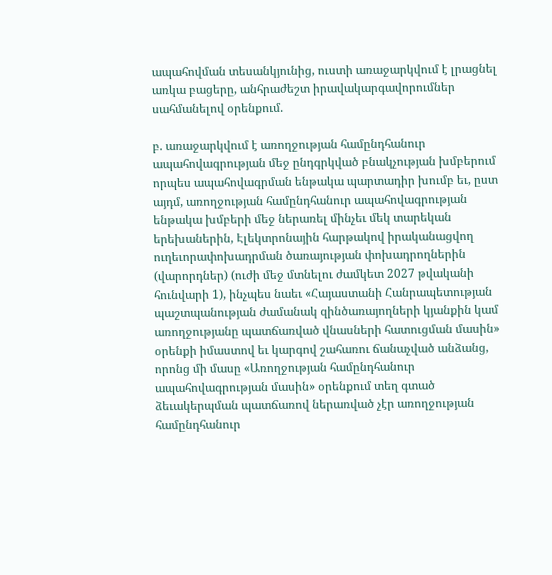ապահովման տեսանկյունից, ուստի առաջարկվում է լրացնել առկա բացերը, անհրաժեշտ իրավակարգավորումներ սահմանելով օրենքում.

բ. առաջարկվում է առողջության համընդհանուր ապահովագրության մեջ ընդգրկված բնակչության խմբերում որպես ապահովագրման ենթակա պարտադիր խումբ եւ, ըստ այդմ, առողջության համընդհանուր ապահովագրության ենթակա խմբերի մեջ ներառել մինչեւ մեկ տարեկան երեխաներին, Էլեկտրոնային հարթակով իրականացվող ուղեւորափոխադրման ծառայության փոխադրողներին (վարորդներ) (ուժի մեջ մտնելու ժամկետ 2027 թվականի հունվարի 1), ինչպես նաեւ «Հայաստանի Հանրապետության պաշտպանության ժամանակ զինծառայողների կյանքին կամ առողջությանը պատճառված վնասների հատուցման մասին» օրենքի իմաստով եւ կարգով շահառու ճանաչված անձանց, որոնց մի մասը «Առողջության համընդհանուր ապահովագրության մասին» օրենքում տեղ գտած ձեւակերպման պատճառով ներառված չէր առողջության համընդհանուր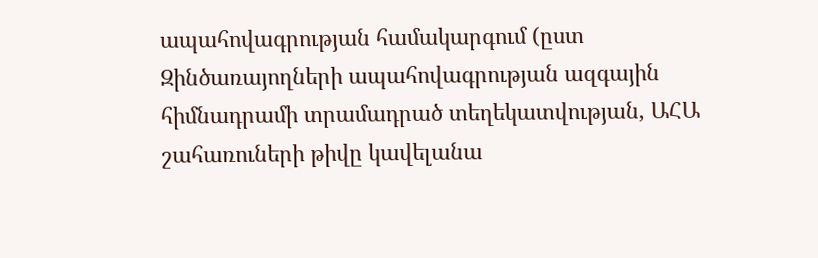ապահովագրության համակարգում (ըստ Զինծառայողների ապահովագրության ազգային հիմնադրամի տրամադրած տեղեկատվության, ԱՀԱ շահառուների թիվը կավելանա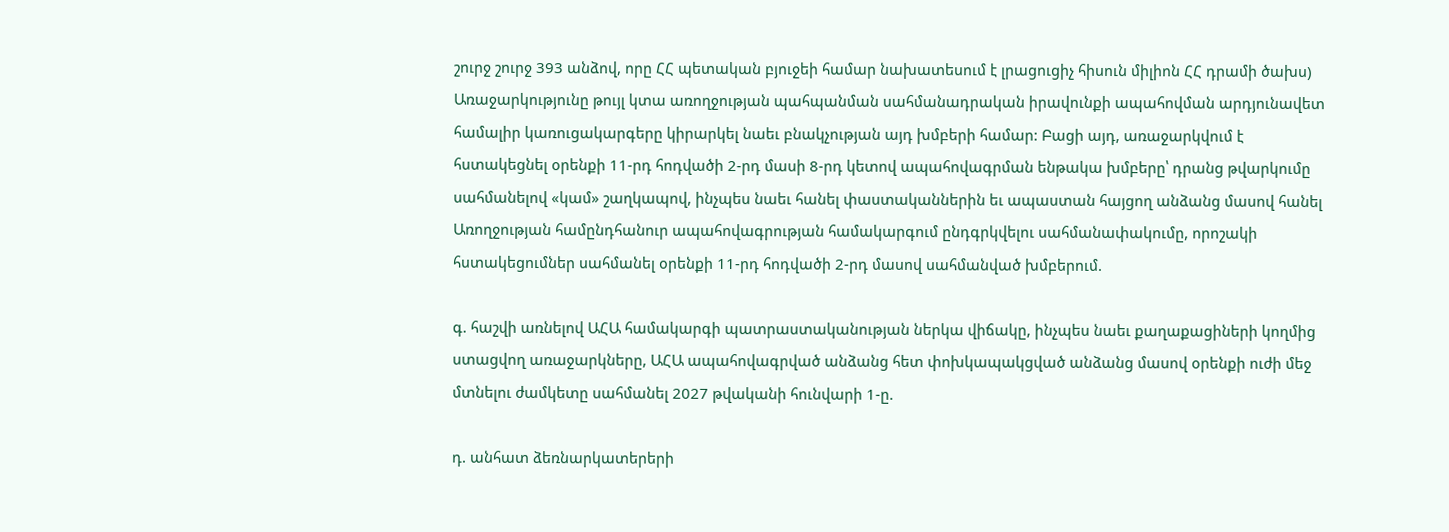շուրջ շուրջ 393 անձով, որը ՀՀ պետական բյուջեի համար նախատեսում է լրացուցիչ հիսուն միլիոն ՀՀ դրամի ծախս) Առաջարկությունը թույլ կտա առողջության պահպանման սահմանադրական իրավունքի ապահովման արդյունավետ համալիր կառուցակարգերը կիրարկել նաեւ բնակչության այդ խմբերի համար: Բացի այդ, առաջարկվում է հստակեցնել օրենքի 11-րդ հոդվածի 2-րդ մասի 8-րդ կետով ապահովագրման ենթակա խմբերը՝ դրանց թվարկումը սահմանելով «կամ» շաղկապով, ինչպես նաեւ հանել փաստականներին եւ ապաստան հայցող անձանց մասով հանել Առողջության համընդհանուր ապահովագրության համակարգում ընդգրկվելու սահմանափակումը, որոշակի հստակեցումներ սահմանել օրենքի 11-րդ հոդվածի 2-րդ մասով սահմանված խմբերում.

գ. հաշվի առնելով ԱՀԱ համակարգի պատրաստականության ներկա վիճակը, ինչպես նաեւ քաղաքացիների կողմից ստացվող առաջարկները, ԱՀԱ ապահովագրված անձանց հետ փոխկապակցված անձանց մասով օրենքի ուժի մեջ մտնելու ժամկետը սահմանել 2027 թվականի հունվարի 1-ը.

դ. անհատ ձեռնարկատերերի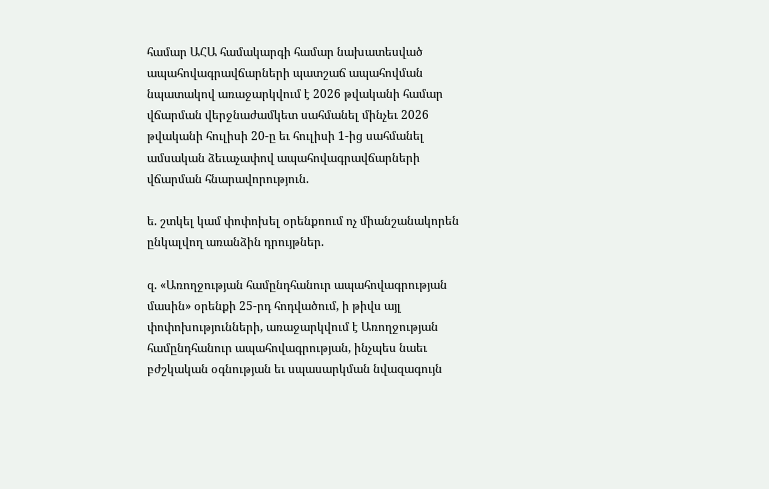համար ԱՀԱ համակարգի համար նախատեսված ապահովագրավճարների պատշաճ ապահովման նպատակով առաջարկվում է 2026 թվականի համար վճարման վերջնաժամկետ սահմանել մինչեւ 2026 թվականի հուլիսի 20-ը եւ հուլիսի 1-ից սահմանել ամսական ձեւաչափով ապահովագրավճարների վճարման հնարավորություն.

ե. շտկել կամ փոփոխել օրենքոում ոչ միանշանակորեն ընկալվող առանձին դրույթներ.

զ. «Առողջության համընդհանուր ապահովագրության մասին» օրենքի 25-րդ հոդվածում, ի թիվս այլ փոփոխությունների, առաջարկվում է Առողջության համընդհանուր ապահովագրության, ինչպես նաեւ բժշկական օգնության եւ սպասարկման նվազագույն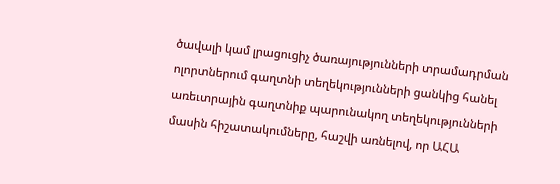ծավալի կամ լրացուցիչ ծառայությունների տրամադրման ոլորտներում գաղտնի տեղեկությունների ցանկից հանել առեւտրային գաղտնիք պարունակող տեղեկությունների մասին հիշատակումները, հաշվի առնելով, որ ԱՀԱ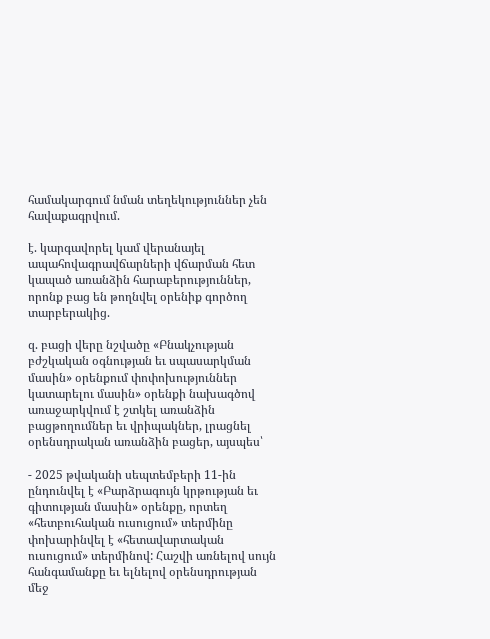համակարգում նման տեղեկություններ չեն հավաքագրվում.

է. կարգավորել կամ վերանայել ապահովագրավճարների վճարման հետ կապած առանձին հարաբերություններ, որոնք բաց են թողնվել օրենիք գործող տարբերակից.

զ. բացի վերը նշվածը «Բնակչության բժշկական օգնության եւ սպասարկման մասին» օրենքում փոփոխություններ կատարելու մասին» օրենքի նախագծով առաջարկվում է շտկել առանձին բացթողումներ եւ վրիպակներ, լրացնել օրենսդրական առանձին բացեր, այսպես՝

- 2025 թվականի սեպտեմբերի 11-ին ընդունվել է «Բարձրագույն կրթության եւ գիտության մասին» օրենքը, որտեղ «հետբուհական ուսուցում» տերմինը փոխարինվել է «հետավարտական ուսուցում» տերմինով: Հաշվի առնելով սույն հանգամանքը եւ ելնելով օրենսդրության մեջ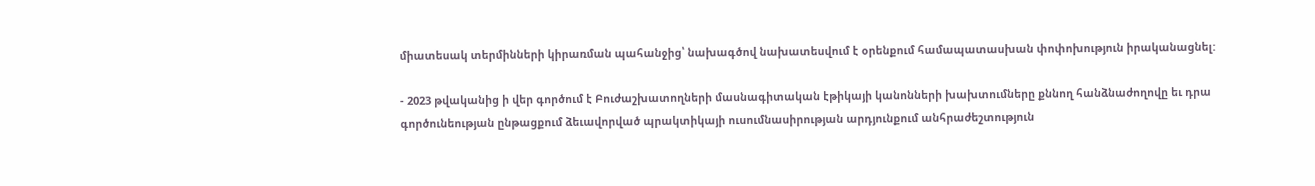միատեսակ տերմինների կիրառման պահանջից՝ նախագծով նախատեսվում է օրենքում համապատասխան փոփոխություն իրականացնել:

- 2023 թվականից ի վեր գործում է Բուժաշխատողների մասնագիտական էթիկայի կանոնների խախտումները քննող հանձնաժողովը եւ դրա գործունեության ընթացքում ձեւավորված պրակտիկայի ուսումնասիրության արդյունքում անհրաժեշտություն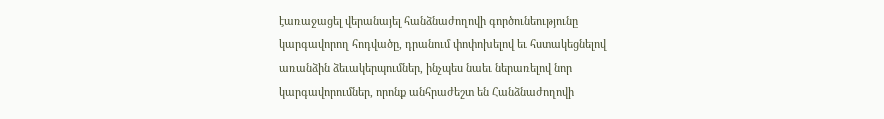էառաջացել վերանայել հանձնաժողովի գործունեությունը կարգավորող հոդվածը, դրանում փոփոխելով եւ հստակեցնելով առանձին ձեւակերպումներ, ինչպես նաեւ ներառելով նոր կարգավորումներ, որոնք անհրաժեշտ են Հանձնաժողովի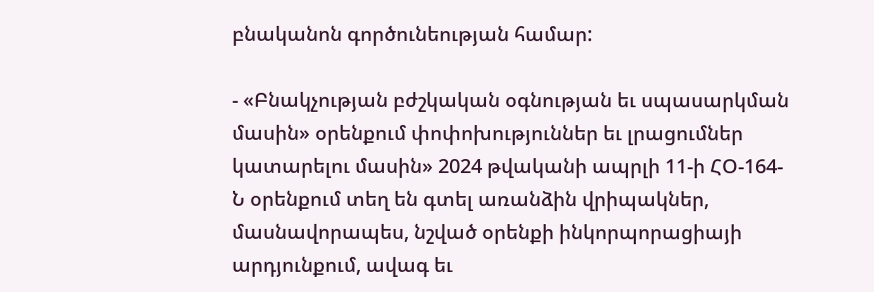բնականոն գործունեության համար:

- «Բնակչության բժշկական օգնության եւ սպասարկման մասին» օրենքում փոփոխություններ եւ լրացումներ կատարելու մասին» 2024 թվականի ապրլի 11-ի ՀՕ-164-Ն օրենքում տեղ են գտել առանձին վրիպակներ, մասնավորապես, նշված օրենքի ինկորպորացիայի արդյունքում, ավագ եւ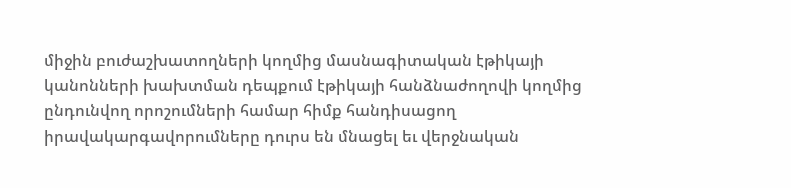միջին բուժաշխատողների կողմից մասնագիտական էթիկայի կանոնների խախտման դեպքում էթիկայի հանձնաժողովի կողմից ընդունվող որոշումների համար հիմք հանդիսացող իրավակարգավորումները դուրս են մնացել եւ վերջնական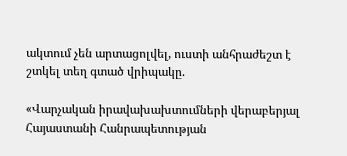ակտում չեն արտացոլվել, ուստի անհրաժեշտ է շտկել տեղ գտած վրիպակը.

«Վարչական իրավախախտումների վերաբերյալ Հայաստանի Հանրապետության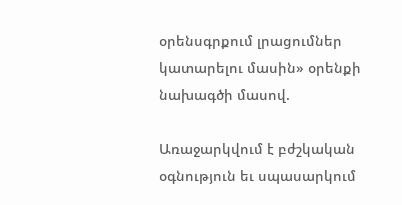օրենսգրքում լրացումներ կատարելու մասին» օրենքի նախագծի մասով.

Առաջարկվում է բժշկական օգնություն եւ սպասարկում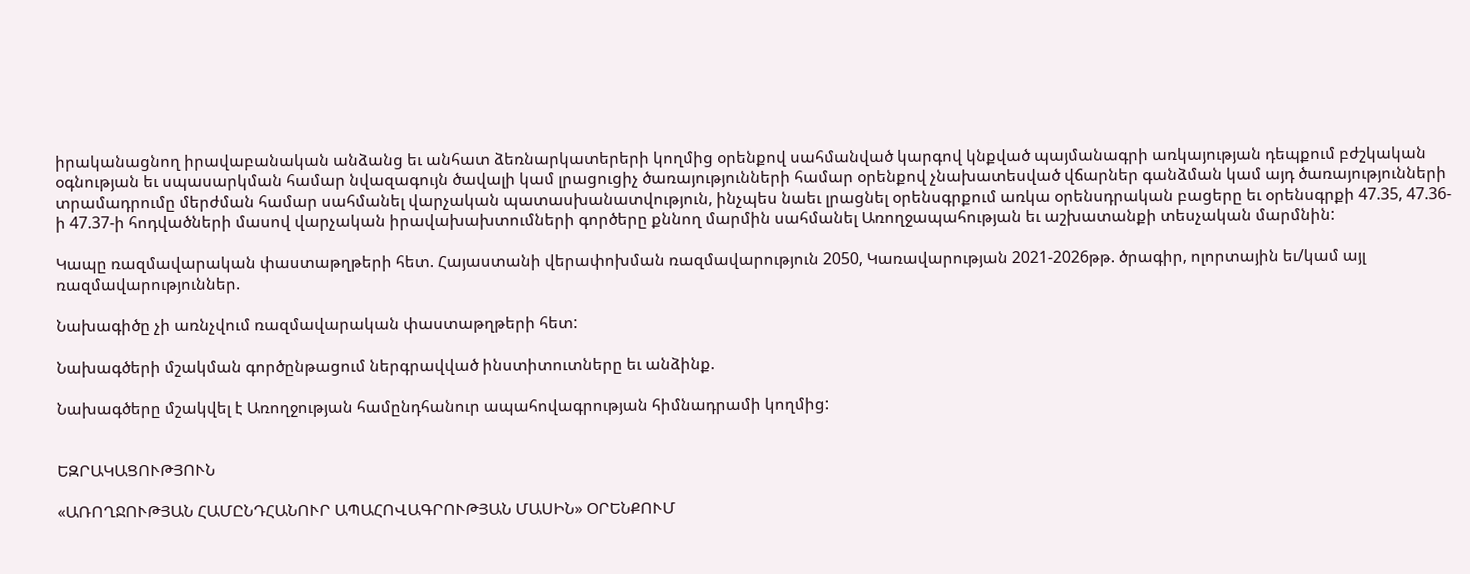իրականացնող իրավաբանական անձանց եւ անհատ ձեռնարկատերերի կողմից օրենքով սահմանված կարգով կնքված պայմանագրի առկայության դեպքում բժշկական օգնության եւ սպասարկման համար նվազագույն ծավալի կամ լրացուցիչ ծառայությունների համար օրենքով չնախատեսված վճարներ գանձման կամ այդ ծառայությունների տրամադրումը մերժման համար սահմանել վարչական պատասխանատվություն, ինչպես նաեւ լրացնել օրենսգրքում առկա օրենսդրական բացերը եւ օրենսգրքի 47.35, 47.36-ի 47.37-ի հոդվածների մասով վարչական իրավախախտումների գործերը քննող մարմին սահմանել Առողջապահության եւ աշխատանքի տեսչական մարմնին:

Կապը ռազմավարական փաստաթղթերի հետ. Հայաստանի վերափոխման ռազմավարություն 2050, Կառավարության 2021-2026թթ. ծրագիր, ոլորտային եւ/կամ այլ ռազմավարություններ.

Նախագիծը չի առնչվում ռազմավարական փաստաթղթերի հետ:

Նախագծերի մշակման գործընթացում ներգրավված ինստիտուտները եւ անձինք.

Նախագծերը մշակվել է Առողջության համընդհանուր ապահովագրության հիմնադրամի կողմից:


ԵԶՐԱԿԱՑՈՒԹՅՈՒՆ

«ԱՌՈՂՋՈՒԹՅԱՆ ՀԱՄԸՆԴՀԱՆՈՒՐ ԱՊԱՀՈՎԱԳՐՈՒԹՅԱՆ ՄԱՍԻՆ» ՕՐԵՆՔՈՒՄ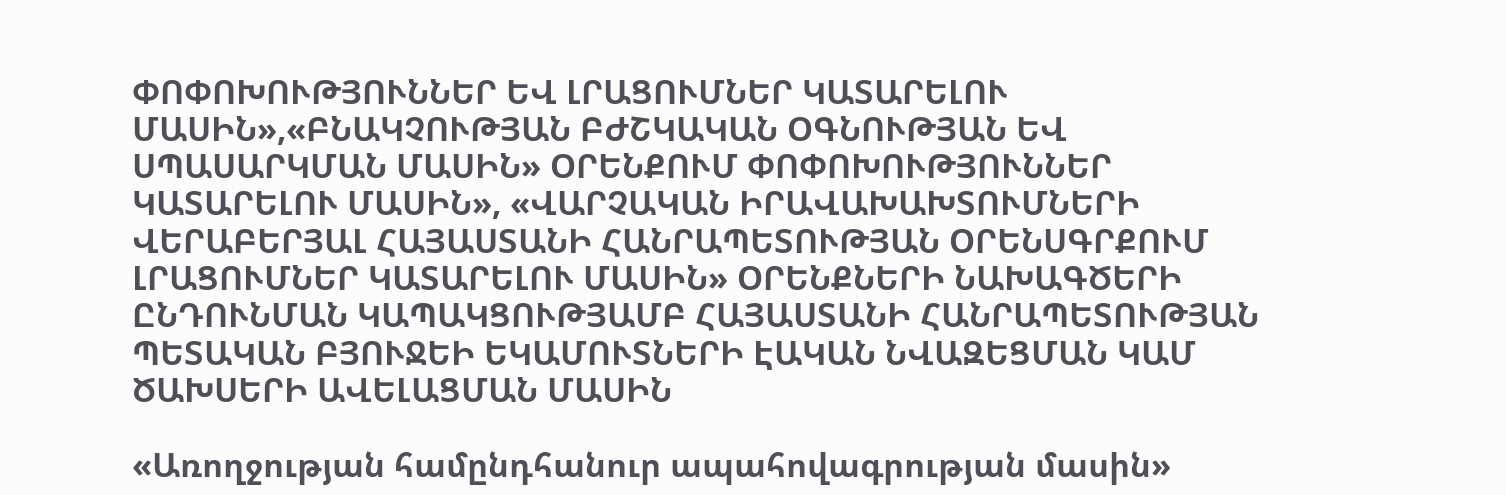ՓՈՓՈԽՈՒԹՅՈՒՆՆԵՐ ԵՎ ԼՐԱՑՈՒՄՆԵՐ ԿԱՏԱՐԵԼՈՒ ՄԱՍԻՆ»,«ԲՆԱԿՉՈՒԹՅԱՆ ԲԺՇԿԱԿԱՆ ՕԳՆՈՒԹՅԱՆ ԵՎ ՍՊԱՍԱՐԿՄԱՆ ՄԱՍԻՆ» ՕՐԵՆՔՈՒՄ ՓՈՓՈԽՈՒԹՅՈՒՆՆԵՐ ԿԱՏԱՐԵԼՈՒ ՄԱՍԻՆ», «ՎԱՐՉԱԿԱՆ ԻՐԱՎԱԽԱԽՏՈՒՄՆԵՐԻ ՎԵՐԱԲԵՐՅԱԼ ՀԱՅԱՍՏԱՆԻ ՀԱՆՐԱՊԵՏՈՒԹՅԱՆ ՕՐԵՆՍԳՐՔՈՒՄ ԼՐԱՑՈՒՄՆԵՐ ԿԱՏԱՐԵԼՈՒ ՄԱՍԻՆ» ՕՐԵՆՔՆԵՐԻ ՆԱԽԱԳԾԵՐԻ ԸՆԴՈՒՆՄԱՆ ԿԱՊԱԿՑՈՒԹՅԱՄԲ ՀԱՅԱՍՏԱՆԻ ՀԱՆՐԱՊԵՏՈՒԹՅԱՆ ՊԵՏԱԿԱՆ ԲՅՈՒՋԵԻ ԵԿԱՄՈՒՏՆԵՐԻ ԷԱԿԱՆ ՆՎԱԶԵՑՄԱՆ ԿԱՄ ԾԱԽՍԵՐԻ ԱՎԵԼԱՑՄԱՆ ՄԱՍԻՆ

«Առողջության համընդհանուր ապահովագրության մասին»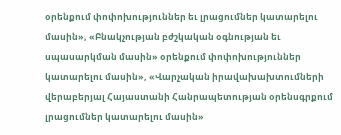օրենքում փոփոխություններ եւ լրացումներ կատարելու մասին», «Բնակչության բժշկական օգնության եւ սպասարկման մասին» օրենքում փոփոխություններ կատարելու մասին», «Վարչական իրավախախտումների վերաբերյալ Հայաստանի Հանրապետության օրենսգրքում լրացումներ կատարելու մասին»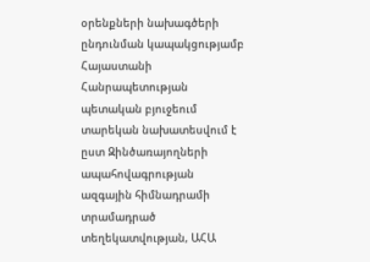օրենքների նախագծերի ընդունման կապակցությամբ Հայաստանի Հանրապետության պետական բյուջեում տարեկան նախատեսվում է ըստ Զինծառայողների ապահովագրության ազգային հիմնադրամի տրամադրած տեղեկատվության, ԱՀԱ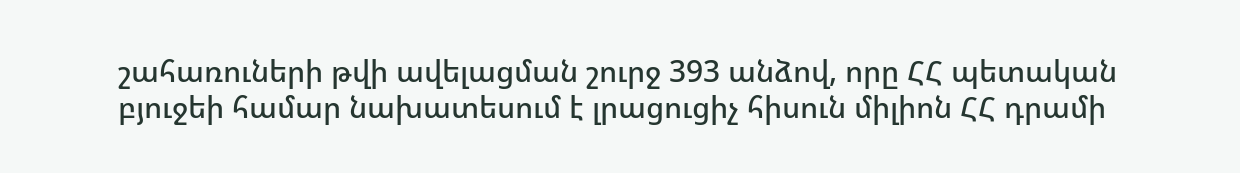շահառուների թվի ավելացման շուրջ 393 անձով, որը ՀՀ պետական բյուջեի համար նախատեսում է լրացուցիչ հիսուն միլիոն ՀՀ դրամի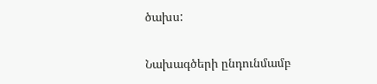ծախս:

Նախագծերի ընդունմամբ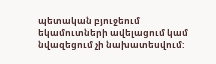պետական բյուջեում եկամուտների ավելացում կամ նվազեցում չի նախատեսվում: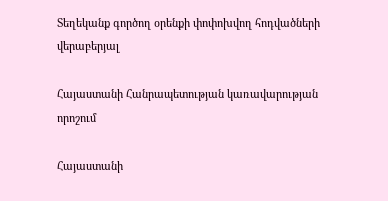Տեղեկանք գործող օրենքի փոփոխվող հոդվածների վերաբերյալ

Հայաստանի Հանրապետության կառավարության որոշում

Հայաստանի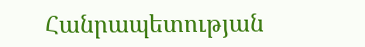Հանրապետության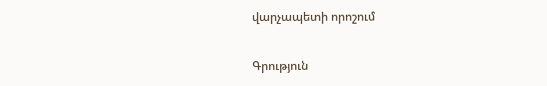վարչապետի որոշում

Գրություն